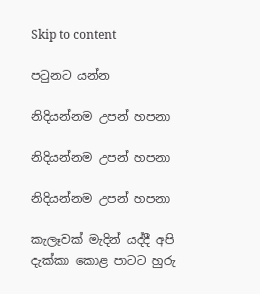Skip to content

පටුනට යන්න

නිදියන්නම උපන් හපනා

නිදියන්නම උපන් හපනා

නිදියන්නම උපන් හපනා

කැලෑවක් මැදින් යද්දී අපි දැක්කා කොළ පාටට හුරු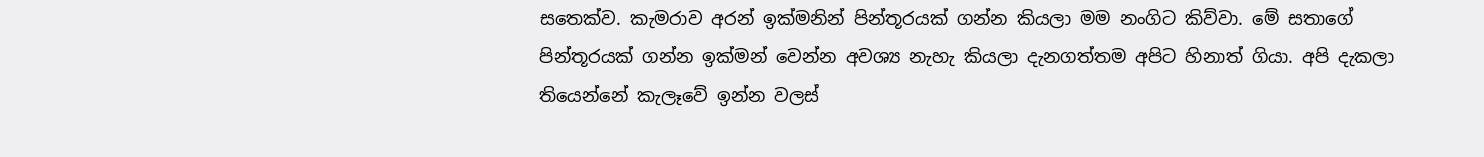සතෙක්ව. කැමරාව අරන් ඉක්මනින් පින්තූරයක් ගන්න කියලා මම නංගිට කිව්වා. මේ සතාගේ පින්තූරයක් ගන්න ඉක්මන් වෙන්න අවශ්‍ය නැහැ කියලා දැනගත්තම අපිට හිනාත් ගියා. අපි දැකලා තියෙන්නේ කැලෑවේ ඉන්න වලස්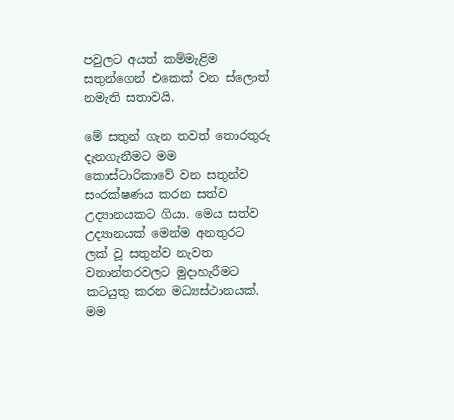පවුලට අයත් කම්මැළිම සතුන්ගෙන් එකෙක් වන ස්ලොත් නමැති සතාවයි.

මේ සතුන් ගැන තවත් තොරතුරු දැනගැනීමට මම කොස්ටාරිකාවේ වන සතුන්ව සංරක්ෂණය කරන සත්ව උද්‍යානයකට ගියා. මෙය සත්ව උද්‍යානයක් මෙන්ම අනතුරට ලක් වූ සතුන්ව නැවත වනාන්තරවලට මුදාහැරීමට කටයුතු කරන මධ්‍යස්ථානයක්. මම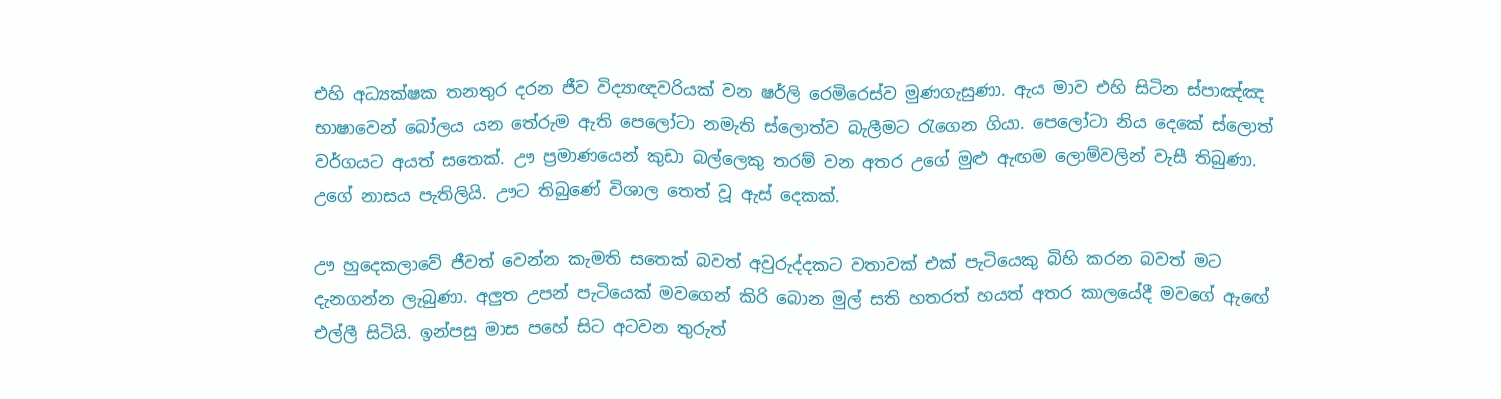එහි අධ්‍යක්ෂක තනතුර දරන ජීව විද්‍යාඥවරියක් වන ෂර්ලි රෙමිරෙස්ව මුණගැසුණා. ඇය මාව එහි සිටින ස්පාඤ්ඤ භාෂාවෙන් බෝලය යන තේරුම ඇති පෙලෝටා නමැති ස්ලොත්ව බැලීමට රැගෙන ගියා. පෙලෝටා නිය දෙකේ ස්ලොත් වර්ගයට අයත් සතෙක්. ඌ ප්‍රමාණයෙන් කුඩා බල්ලෙකු තරම් වන අතර උගේ මුළු ඇඟම ලොම්වලින් වැසී තිබුණා. උගේ නාසය පැතිලියි. ඌට තිබුණේ විශාල තෙත් වූ ඇස් දෙකක්.

ඌ හුදෙකලාවේ ජීවත් වෙන්න කැමති සතෙක් බවත් අවුරුද්දකට වතාවක් එක් පැටියෙකු බිහි කරන බවත් මට දැනගන්න ලැබුණා. අලුත උපන් පැටියෙක් මවගෙන් කිරි බොන මුල් සති හතරත් හයත් අතර කාලයේදී මවගේ ඇඟේ එල්ලී සිටියි. ඉන්පසු මාස පහේ සිට අටවන තුරුත්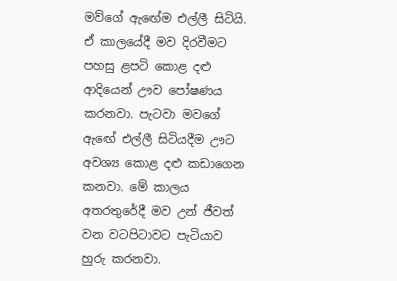මව්ගේ ඇඟේම එල්ලී සිටියි. ඒ කාලයේදී මව දිරවීමට පහසු ළපටි කොළ දළු ආදියෙන් ඌව පෝෂණය කරනවා. පැටවා මවගේ ඇඟේ එල්ලී සිටියදීම ඌට අවශ්‍ය කොළ දළු කඩාගෙන කනවා. මේ කාලය අතරතුරේදී මව උන් ජීවත් වන වටපිටාවට පැටියාව හුරු කරනවා.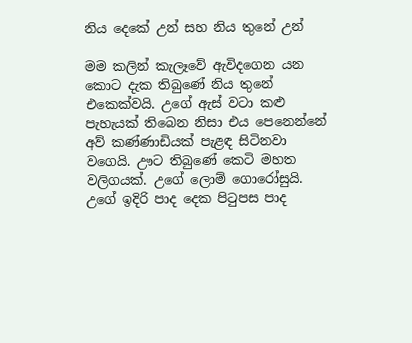නිය දෙකේ උන් සහ නිය තුනේ උන්

මම කලින් කැලෑවේ ඇවිදගෙන යන කොට දැක තිබුණේ නිය තුනේ එකෙක්වයි. උගේ ඇස් වටා කළු පැහැයක් තිබෙන නිසා එය පෙනෙන්නේ අව් කණ්ණාඩියක් පැළඳ සිටිනවා වගෙයි. ඌට තිබුණේ කෙටි මහත වලිගයක්. උගේ ලොම් ගොරෝසුයි. උගේ ඉදිරි පාද දෙක පිටුපස පාද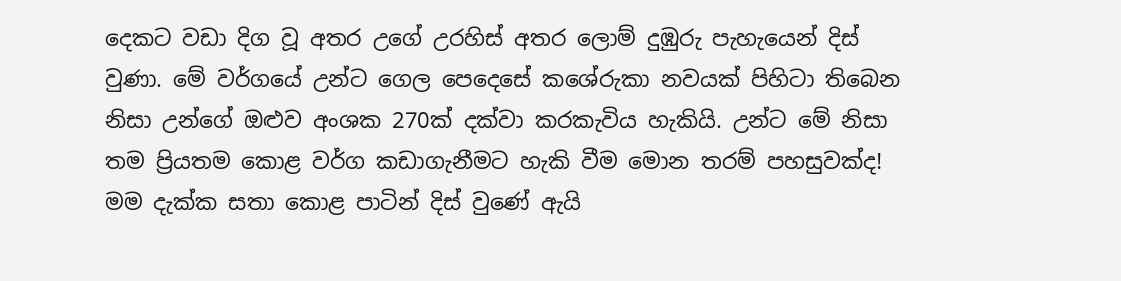දෙකට වඩා දිග වූ අතර උගේ උරහිස් අතර ලොම් දුඹුරු පැහැයෙන් දිස් වුණා. මේ වර්ගයේ උන්ට ගෙල පෙදෙසේ කශේරුකා නවයක් පිහිටා තිබෙන නිසා උන්ගේ ඔළුව අංශක 270ක් දක්වා කරකැවිය හැකියි. උන්ට මේ නිසා තම ප්‍රියතම කොළ වර්ග කඩාගැනීමට හැකි වීම මොන තරම් පහසුවක්ද! මම දැක්ක සතා කොළ පාටින් දිස් වුණේ ඇයි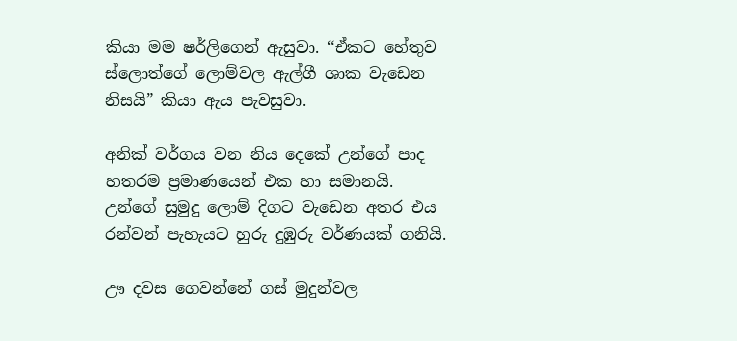කියා මම ෂර්ලිගෙන් ඇසුවා. “ඒකට හේතුව ස්ලොත්ගේ ලොම්වල ඇල්ගී ශාක වැඩෙන නිසයි” කියා ඇය පැවසුවා.

අනික් වර්ගය වන නිය දෙකේ උන්ගේ පාද හතරම ප්‍රමාණයෙන් එක හා සමානයි. උන්ගේ සුමුදු ලොම් දිගට වැඩෙන අතර එය රන්වන් පැහැයට හුරු දුඹුරු වර්ණයක් ගනියි.

ඌ දවස ගෙවන්නේ ගස් මුදුන්වල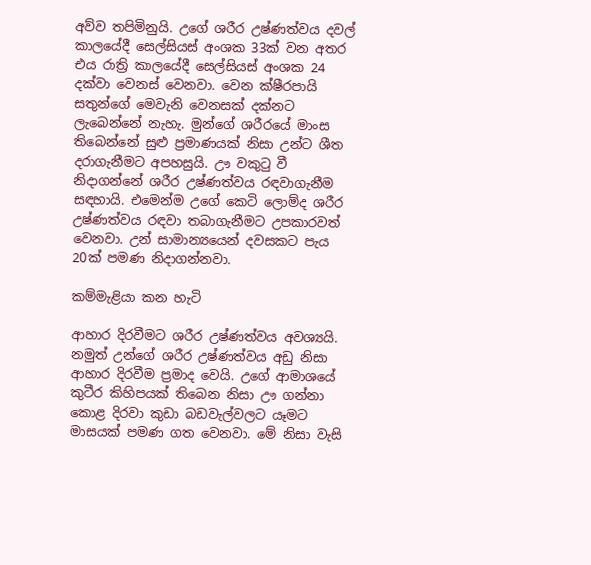අව්ව තපිමිනුයි. උගේ ශරීර උෂ්ණත්වය දවල් කාලයේදී සෙල්සියස් අංශක 33ක් වන අතර එය රාත්‍රි කාලයේදී සෙල්සියස් අංශක 24 දක්වා වෙනස් වෙනවා. වෙන ක්ෂීරපායි සතුන්ගේ මෙවැනි වෙනසක් දක්නට ලැබෙන්නේ නැහැ. මුන්ගේ ශරීරයේ මාංස තිබෙන්නේ සුළු ප්‍රමාණයක් නිසා උන්ට ශීත දරාගැනීමට අපහසුයි. ඌ වකුටු වී නිදාගන්නේ ශරීර උෂ්ණත්වය රඳවාගැනීම සඳහායි. එමෙන්ම උගේ කෙටි ලොම්ද ශරීර උෂ්ණත්වය රඳවා තබාගැනීමට උපකාරවත් වෙනවා. උන් සාමාන්‍යයෙන් දවසකට පැය 20ක් පමණ නිදාගන්නවා.

කම්මැළියා කන හැටි

ආහාර දිරවීමට ශරීර උෂ්ණත්වය අවශ්‍යයි. නමුත් උන්ගේ ශරීර උෂ්ණත්වය අඩු නිසා ආහාර දිරවීම ප්‍රමාද වෙයි. උගේ ආමාශයේ කුටීර කිහිපයක් තිබෙන නිසා ඌ ගන්නා කොළ දිරවා කුඩා බඩවැල්වලට යෑමට මාසයක් පමණ ගත වෙනවා. මේ නිසා වැසි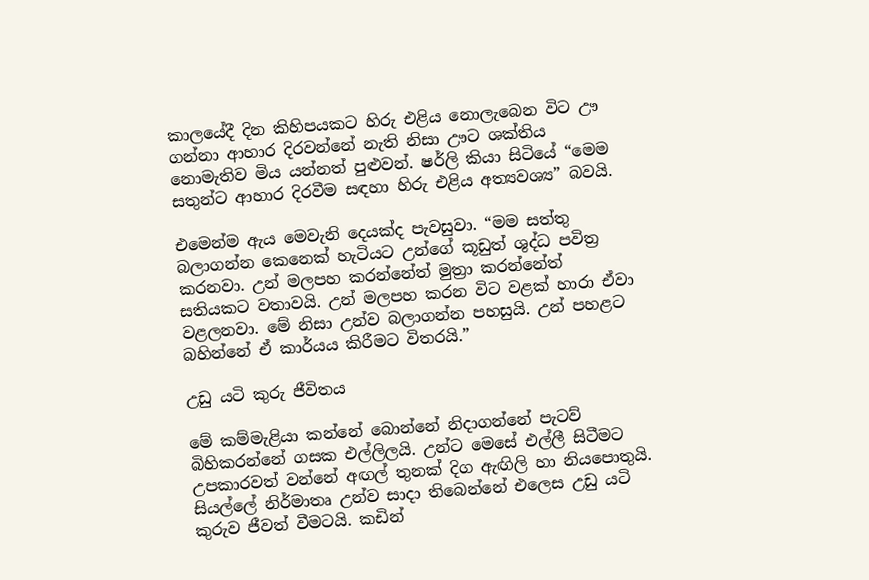කාලයේදී දින කිහිපයකට හිරු එළිය නොලැබෙන විට ඌ ගන්නා ආහාර දිරවන්නේ නැති නිසා ඌට ශක්තිය නොමැතිව මිය යන්නත් පුළුවන්. ෂර්ලි කියා සිටියේ “මෙම සතුන්ට ආහාර දිරවීම සඳහා හිරු එළිය අත්‍යවශ්‍ය” බවයි.

එමෙන්ම ඇය මෙවැනි දෙයක්ද පැවසුවා. “මම සත්තු බලාගන්න කෙනෙක් හැටියට උන්ගේ කූඩුත් ශුද්ධ පවිත්‍ර කරනවා. උන් මලපහ කරන්නේත් මුත්‍රා කරන්නේත් සතියකට වතාවයි. උන් මලපහ කරන විට වළක් හාරා ඒවා වළලනවා. මේ නිසා උන්ව බලාගන්න පහසුයි. උන් පහළට බහින්නේ ඒ කාර්යය කිරීමට විතරයි.”

උඩු යටි කුරු ජීවිතය

මේ කම්මැළියා කන්නේ බොන්නේ නිදාගන්නේ පැටව් බිහිකරන්නේ ගසක එල්ලිලයි. උන්ට මෙසේ එල්ලී සිටීමට උපකාරවත් වන්නේ අඟල් තුනක් දිග ඇඟිලි හා නියපොතුයි. සියල්ලේ නිර්මාතෘ උන්ව සාදා තිබෙන්නේ එලෙස උඩු යටි කුරුව ජීවත් වීමටයි. කඩින්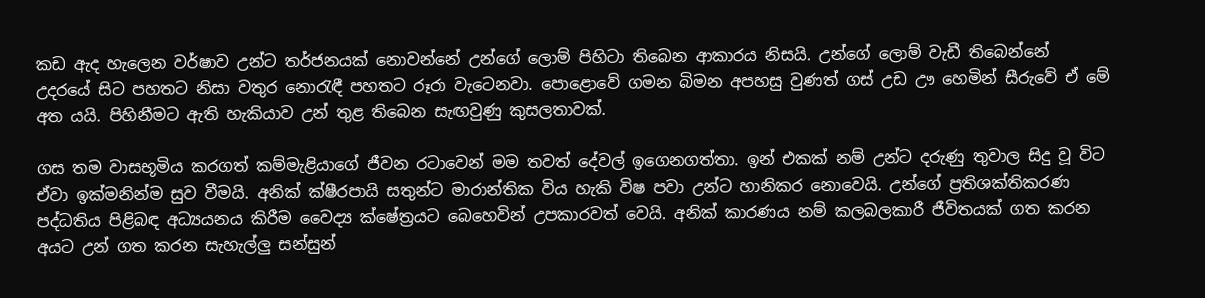කඩ ඇද හැලෙන වර්ෂාව උන්ට තර්ජනයක් නොවන්නේ උන්ගේ ලොම් පිහිටා තිබෙන ආකාරය නිසයි. උන්ගේ ලොම් වැඩී තිබෙන්නේ උදරයේ සිට පහතට නිසා වතුර නොරැඳී පහතට රූරා වැටෙනවා. පොළොවේ ගමන බිමන අපහසු වුණත් ගස් උඩ ඌ හෙමින් සීරුවේ ඒ මේ අත යයි. පිහිනීමට ඇති හැකියාව උන් තුළ තිබෙන සැඟවුණු කුසලතාවක්.

ගස තම වාසභූමිය කරගත් කම්මැළියාගේ ජීවන රටාවෙන් මම තවත් දේවල් ඉගෙනගත්තා. ඉන් එකක් නම් උන්ට දරුණු තුවාල සිදු වූ විට ඒවා ඉක්මනින්ම සුව වීමයි. අනික් ක්ෂීරපායි සතුන්ට මාරාන්තික විය හැකි විෂ පවා උන්ට හානිකර නොවෙයි. උන්ගේ ප්‍රතිශක්තිකරණ පද්ධතිය පිළිබඳ අධ්‍යයනය කිරීම වෛද්‍ය ක්ෂේත්‍රයට බෙහෙවින් උපකාරවත් වෙයි. අනික් කාරණය නම් කලබලකාරී ජීවිතයක් ගත කරන අයට උන් ගත කරන සැහැල්ලු සන්සුන්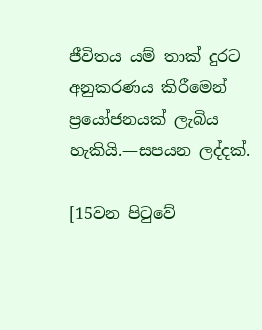ජීවිතය යම් තාක් දුරට අනුකරණය කිරීමෙන් ප්‍රයෝජනයක් ලැබිය හැකියි.—සපයන ලද්දක්.

[15වන පිටුවේ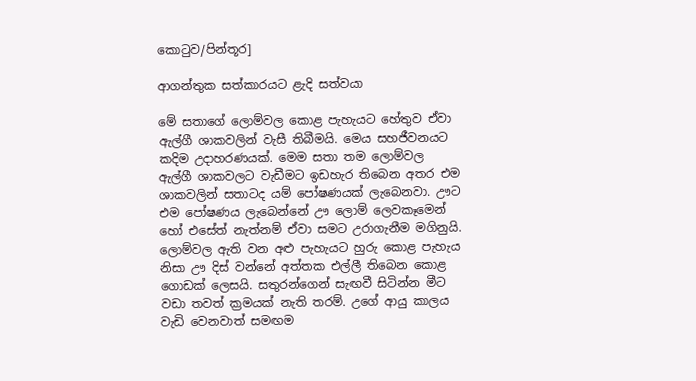කොටුව/පින්තූර]

ආගන්තුක සත්කාරයට ළැදි සත්වයා

මේ සතාගේ ලොම්වල කොළ පැහැයට හේතුව ඒවා ඇල්ගී ශාකවලින් වැසී තිබීමයි. මෙය සහජීවනයට කදිම උදාහරණයක්. මෙම සතා තම ලොම්වල ඇල්ගී ශාකවලට වැඩීමට ඉඩහැර තිබෙන අතර එම ශාකවලින් සතාටද යම් පෝෂණයක් ලැබෙනවා. ඌට එම පෝෂණය ලැබෙන්නේ ඌ ලොම් ලෙවකෑමෙන් හෝ එසේත් නැත්නම් ඒවා සමට උරාගැනීම මගිනුයි. ලොම්වල ඇති වන අළු පැහැයට හුරු කොළ පැහැය නිසා ඌ දිස් වන්නේ අත්තක එල්ලී තිබෙන කොළ ගොඩක් ලෙසයි. සතුරන්ගෙන් සැඟවී සිටින්න මීට වඩා තවත් ක්‍රමයක් නැති තරම්. උගේ ආයු කාලය වැඩි වෙනවාත් සමඟම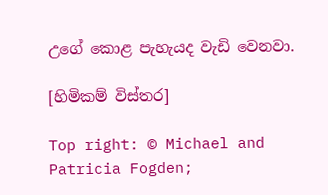උගේ කොළ පැහැයද වැඩි වෙනවා.

[හිමිකම් විස්තර]

Top right: © Michael and Patricia Fogden;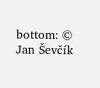bottom: © Jan Ševčík